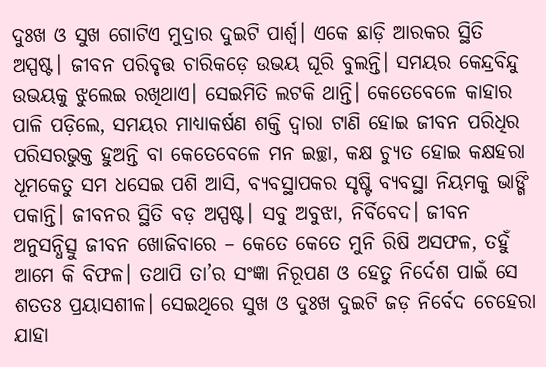ଦୁଃଖ ଓ ସୁଖ ଗୋଟିଏ ମୁଦ୍ରାର ଦୁଇଟି ପାର୍ଶ୍ଵ। ଏକେ ଛାଡ଼ି ଆରକର ସ୍ଥିତି ଅସ୍ପଷ୍ଟ। ଜୀବନ ପରିବୃତ୍ତ ଚାରିକଡ଼େ ଉଭୟ ଘୂରି ବୁଲନ୍ତି। ସମୟର କେନ୍ଦ୍ରବିନ୍ଦୁ ଉଭୟକୁ ଝୁଲେଇ ରଖିଥାଏ। ସେଇମିତି ଲଟକି ଥାନ୍ତି। କେତେବେଳେ କାହାର ପାଳି ପଡ଼ିଲେ, ସମୟର ମାଧ୍ୟାକର୍ଷଣ ଶକ୍ତି ଦ୍ଵାରା ଟାଣି ହୋଇ ଜୀବନ ପରିଧିର ପରିସରଭୁକ୍ତ ହୁଅନ୍ତି ବା କେତେବେଳେ ମନ ଇଚ୍ଛା, କକ୍ଷ ଚ୍ୟୁତ ହୋଇ କକ୍ଷହରା ଧୂମକେତୁ ସମ ଧସେଇ ପଶି ଆସି, ବ୍ୟବସ୍ଥାପକର ସୃଷ୍ଟି ବ୍ୟବସ୍ଥା ନିୟମକୁ ଭାଙ୍ଗି ପକାନ୍ତି। ଜୀବନର ସ୍ଥିତି ବଡ଼ ଅସ୍ପଷ୍ଟ। ସବୁ ଅବୁଝା, ନିର୍ବିବେଦ। ଜୀବନ ଅନୁସନ୍ଧିତ୍ସୁ ଜୀବନ ଖୋଜିବାରେ – କେତେ କେତେ ମୁନି ରିଷି ଅସଫଳ, ତହୁଁ ଆମେ କି ବିଫଳ। ତଥାପି ତା’ର ସଂଜ୍ଞା ନିରୂପଣ ଓ ହେତୁ ନିର୍ଦେଶ ପାଇଁ ସେ ଶତତଃ ପ୍ରୟାସଶୀଳ। ସେଇଥିରେ ସୁଖ ଓ ଦୁଃଖ ଦୁଇଟି ଜଡ଼ ନିର୍ବେଦ ଚେହେରା ଯାହା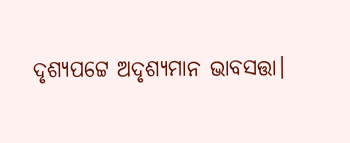ଦୃଶ୍ୟପଟ୍ଟେ ଅଦୃଶ୍ୟମାନ ଭାବସତ୍ତା।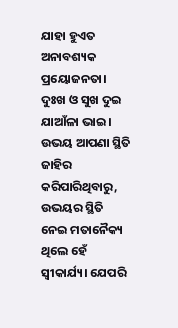ଯାହା ହୁଏତ ଅନାବଶ୍ୟକ ପ୍ରୟୋଜନତା।
ଦୁଃଖ ଓ ସୁଖ ଦୁଇ ଯାଆଁଳା ଭାଇ। ଉଭୟ ଆପଣା ସ୍ଥିତି ଜାହିର କରିପାରିଥିବାରୁ, ଉଭୟର ସ୍ଥିତି ନେଇ ମତାନୈକ୍ୟ ଥିଲେ ହେଁ ସ୍ୱୀକାର୍ଯ୍ୟ। ଯେପରି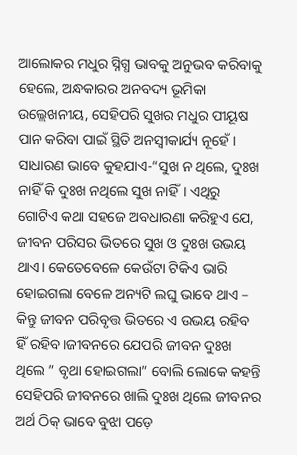ଆଲୋକର ମଧୁର ସ୍ନିଗ୍ଧ ଭାବକୁ ଅନୁଭବ କରିବାକୁ ହେଲେ, ଅନ୍ଧକାରର ଅନବଦ୍ୟ ଭୂମିକା ଉଲ୍ଲେଖନୀୟ, ସେହିପରି ସୁଖର ମଧୁର ପୀୟୂଷ ପାନ କରିବା ପାଇଁ ସ୍ଥିତି ଅନସ୍ୱୀକାର୍ଯ୍ୟ ନୂହେଁ। ସାଧାରଣ ଭାବେ କୁହଯାଏ-“ସୁଖ ନ ଥିଲେ, ଦୁଃଖ ନାହିଁ କି ଦୁଃଖ ନଥିଲେ ସୁଖ ନାହିଁ। ଏଥିରୁ ଗୋଟିଏ କଥା ସହଜେ ଅବଧାରଣା କରିହୁଏ ଯେ, ଜୀବନ ପରିସର ଭିତରେ ସୁଖ ଓ ଦୁଃଖ ଉଭୟ ଥାଏ। କେତେବେଳେ କେଉଁଟା ଟିକିଏ ଭାରି ହୋଇଗଲା ବେଳେ ଅନ୍ୟଟି ଲଘୁ ଭାବେ ଥାଏ – କିନ୍ତୁ ଜୀବନ ପରିବୃତ୍ତ ଭିତରେ ଏ ଉଭୟ ରହିବ ହିଁ ରହିବ।ଜୀବନରେ ଯେପରି ଜୀବନ ଦୁଃଖ ଥିଲେ ” ବୃଥା ହୋଇଗଲା” ବୋଲି ଲୋକେ କହନ୍ତି ସେହିପରି ଜୀବନରେ ଖାଲି ଦୁଃଖ ଥିଲେ ଜୀବନର ଅର୍ଥ ଠିକ୍ ଭାବେ ବୁଝା ପଡ଼େ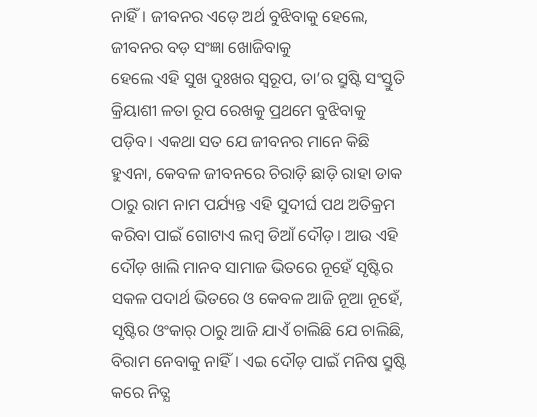ନାହିଁ। ଜୀବନର ଏଡ଼େ ଅର୍ଥ ବୁଝିବାକୁ ହେଲେ, ଜୀବନର ବଡ଼ ସଂଜ୍ଞା ଖୋଜିବାକୁ
ହେଲେ ଏହି ସୁଖ ଦୁଃଖର ସ୍ଵରୂପ, ତା’ର ସ୍ରୁଷ୍ଟି ସଂସ୍ତୁତି କ୍ରିୟାଶୀ ଳତା ରୂପ ରେଖକୁ ପ୍ରଥମେ ବୁଝିବାକୁ ପଡ଼ିବ। ଏକଥା ସତ ଯେ ଜୀବନର ମାନେ କିଛି ହୁଏନା, କେବଳ ଜୀବନରେ ଚିରାଡ଼ି ଛାଡ଼ି ରାହା ଡାକ ଠାରୁ ରାମ ନାମ ପର୍ଯ୍ୟନ୍ତ ଏହି ସୁଦୀର୍ଘ ପଥ ଅତିକ୍ରମ କରିବା ପାଇଁ ଗୋଟାଏ ଲମ୍ବ ଡିଆଁ ଦୌଡ଼। ଆଉ ଏହି ଦୌଡ଼ ଖାଲି ମାନବ ସାମାଜ ଭିତରେ ନୂହେଁ ସୃଷ୍ଟିର ସକଳ ପଦାର୍ଥ ଭିତରେ ଓ କେବଳ ଆଜି ନୂଆ ନୂହେଁ, ସୃଷ୍ଟିର ଓଂକାର୍ ଠାରୁ ଆଜି ଯାଏଁ ଚାଲିଛି ଯେ ଚାଲିଛି, ବିରାମ ନେବାକୁ ନାହିଁ। ଏଇ ଦୌଡ଼ ପାଇଁ ମନିଷ ସ୍ରୁଷ୍ଟି କରେ ନିତ୍ଯ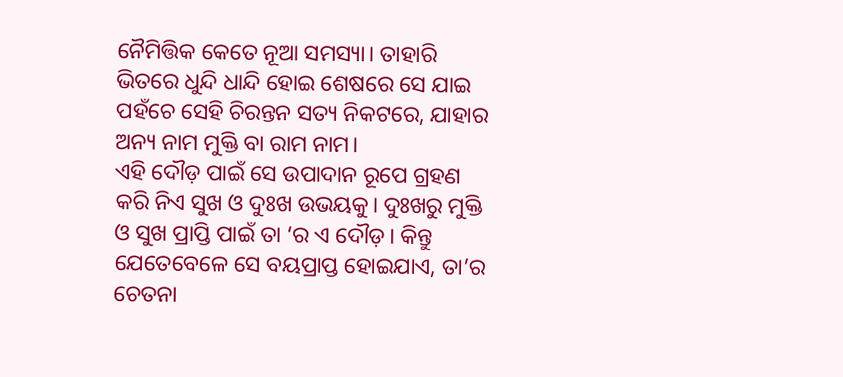ନୈମିତ୍ତିକ କେତେ ନୂଆ ସମସ୍ୟା। ତାହାରି ଭିତରେ ଧୁନ୍ଦି ଧାନ୍ଦି ହୋଇ ଶେଷରେ ସେ ଯାଇ ପହଁଚେ ସେହି ଚିରନ୍ତନ ସତ୍ୟ ନିକଟରେ, ଯାହାର ଅନ୍ୟ ନାମ ମୁକ୍ତି ବା ରାମ ନାମ।
ଏହି ଦୌଡ଼ ପାଇଁ ସେ ଉପାଦାନ ରୂପେ ଗ୍ରହଣ କରି ନିଏ ସୁଖ ଓ ଦୁଃଖ ଉଭୟକୁ। ଦୁଃଖରୁ ମୁକ୍ତି ଓ ସୁଖ ପ୍ରାପ୍ତି ପାଇଁ ତା ‘ର ଏ ଦୌଡ଼। କିନ୍ତୁ ଯେତେବେଳେ ସେ ବୟପ୍ରାପ୍ତ ହୋଇଯାଏ, ତା’ର ଚେତନା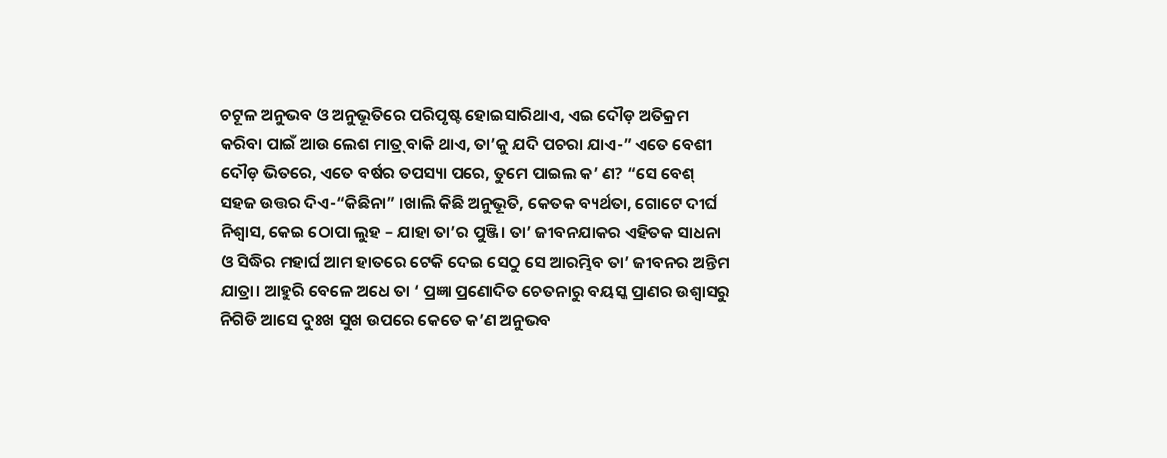ଚଟୂଳ ଅନୁଭବ ଓ ଅନୁଭୂତିରେ ପରିପୃଷ୍ଟ ହୋଇସାରିଥାଏ, ଏଇ ଦୌଡ଼ ଅତିକ୍ରମ କରିବା ପାଇଁ ଆଉ ଲେଶ ମାତ୍ର୍ ବାକି ଥାଏ, ତା’କୁ ଯଦି ପଚରା ଯାଏ-” ଏତେ ବେଶୀ ଦୌଡ଼ ଭିତରେ, ଏତେ ବର୍ଷର ତପସ୍ୟା ପରେ, ତୁମେ ପାଇଲ କ’ ଣ? “ସେ ବେଶ୍ ସହଜ ଉତ୍ତର ଦିଏ-“କିଛିନା” ।ଖାଲି କିଛି ଅନୁଭୂତି, କେତକ ବ୍ୟର୍ଥତା, ଗୋଟେ ଦୀର୍ଘ ନିଶ୍ଵାସ, କେଇ ଠୋପା ଲୁହ – ଯାହା ତା’ର ପୁଞ୍ଜି। ତା’ ଜୀବନଯାକର ଏହିତକ ସାଧନା ଓ ସିଦ୍ଧିର ମହାର୍ଘ ଆମ ହାତରେ ଟେକି ଦେଇ ସେଠୁ ସେ ଆରମ୍ଭିବ ତା’ ଜୀବନର ଅନ୍ତିମ ଯାତ୍ରା। ଆହୁରି ବେଳେ ଅଧେ ତା ‘ ପ୍ରଜ୍ଞା ପ୍ରଣୋଦିତ ଚେତନାରୁ ବୟସ୍କ ପ୍ରାଣର ଉଶ୍ୱାସରୁ ନିଗିଡି ଆସେ ଦୁଃଖ ସୁଖ ଉପରେ କେତେ କ’ଣ ଅନୁଭବ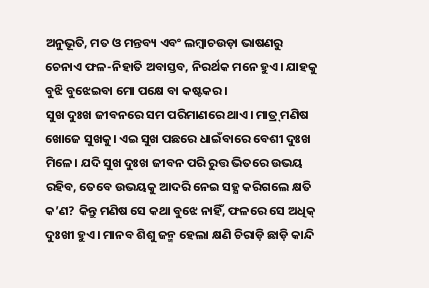ଅନୁଭୂତି, ମତ ଓ ମନ୍ତବ୍ୟ ଏବଂ ଲମ୍ବାଚଉଡ଼ା ଭାଷଣରୁ ଚେନାଏ ଫଳ-ନିହାତି ଅବାସ୍ତବ, ନିରର୍ଥକ ମନେ ହୁଏ। ଯାହକୁ ବୁଝି ବୁଝେଇବା ମୋ ପକ୍ଷେ ବା କଷ୍ଟକର।
ସୁଖ ଦୁଃଖ ଜୀବନରେ ସମ ପରିମାଣରେ ଥାଏ। ମାତ୍ର୍ ମଣିଷ ଖୋଜେ ସୁଖକୁ। ଏଇ ସୁଖ ପଛରେ ଧାଇଁବାରେ ବେଶୀ ଦୁଃଖ ମିଳେ। ଯଦି ସୁଖ ଦୁଃଖ ଜୀବନ ପରି ରୁତ୍ତ ଭିତରେ ଉଭୟ ରହିବ, ତେବେ ଉଭୟକୁ ଆଦରି ନେଇ ସହ୍ଯ କରିଗଲେ କ୍ଷତି କ’ଣ? କିନ୍ତୁ ମଣିଷ ସେ କଥା ବୁଝେ ନାହିଁ, ଫଳରେ ସେ ଅଧିକ୍ ଦୁଃଖୀ ହୁଏ। ମାନବ ଶିଶୁ ଜନ୍ମ ହେଲା କ୍ଷଣି ଚିରାଡ଼ି ଛାଡ଼ି କାନ୍ଦି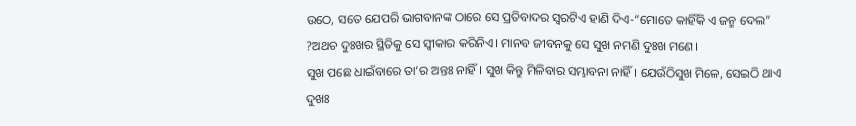ଉଠେ, ସତେ ଯେପରି ଭାଗବାନଙ୍କ ଠାରେ ସେ ପ୍ରତିବାଦର ସ୍ୱରଟିଏ ହାଣି ଦିଏ-“ମୋତେ କାହିଁକି ଏ ଜନ୍ମ ଦେଲ” ?ଅଥଚ ଦୁଃଖର ସ୍ଥିତିକୁ ସେ ସ୍ୱୀକାର କରିନିଏ। ମାନବ ଜୀବନକୁ ସେ ସୁଖ ନମଣି ଦୁଃଖ ମଣେ।
ସୁଖ ପଛେ ଧାଇଁବାରେ ତା’ର ଅନ୍ତଃ ନାହିଁ। ସୁଖ କିନ୍ତୁ ମିଳିବାର ସମ୍ଭାବନା ନାହିଁ। ଯେଉଁଠିସୁଖ ମିଳେ, ସେଇଠି ଥାଏ ଦୁଖଃ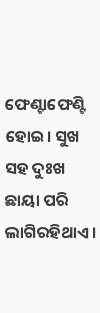ଫେଣ୍ଟାଫେଣ୍ଟି ହୋଇ। ସୁଖ ସହ ଦୁଃଖ ଛାୟା ପରି ଲାଗିରହିଥାଏ।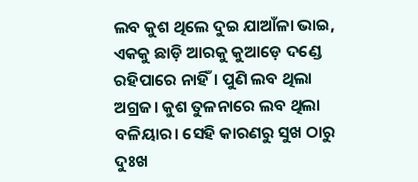ଲବ କୁଶ ଥିଲେ ଦୁଇ ଯାଆଁଳା ଭାଇ, ଏକକୁ ଛାଡ଼ି ଆରକୁ କୁଆଡ଼େ ଦଣ୍ଡେ ରହିପାରେ ନାହିଁ। ପୁଣି ଲବ ଥିଲା ଅଗ୍ରଜ। କୁଶ ତୁଳନାରେ ଲବ ଥିଲା ବଳିୟାର। ସେହି କାରଣରୁ ସୁଖ ଠାରୁ ଦୁଃଖ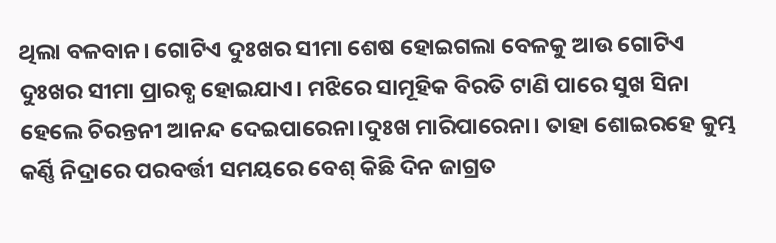ଥିଲା ବଳବାନ। ଗୋଟିଏ ଦୁଃଖର ସୀମା ଶେଷ ହୋଇଗଲା ବେଳକୁ ଆଉ ଗୋଟିଏ ଦୁଃଖର ସୀମା ପ୍ରାରବ୍ଧ ହୋଇଯାଏ। ମଝିରେ ସାମୂହିକ ବିରତି ଟାଣି ପାରେ ସୁଖ ସିନା ହେଲେ ଚିରନ୍ତନୀ ଆନନ୍ଦ ଦେଇପାରେନା।ଦୁଃଖ ମାରିପାରେନା। ତାହା ଶୋଇରହେ କୁମ୍ଭ କର୍ଣ୍ଣି ନିଦ୍ରାରେ ପରବର୍ତ୍ତୀ ସମୟରେ ବେଶ୍ କିଛି ଦିନ ଜାଗ୍ରତ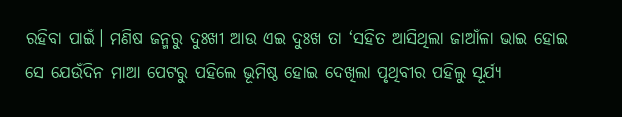ରହିବା ପାଇଁ। ମଣିଷ ଜନ୍ମରୁ ଦୁଃଖୀ ଆଉ ଏଇ ଦୁଃଖ ତା ‘ସହିତ ଆସିଥିଲା ଜାଆଁଳା ଭାଇ ହୋଇ ସେ ଯେଉଁଦିନ ମାଆ ପେଟରୁ ପହିଲେ ଭୂମିଷ୍ଠ ହୋଇ ଦେଖିଲା ପୃଥିବୀର ପହିଲୁ ସୂର୍ଯ୍ୟ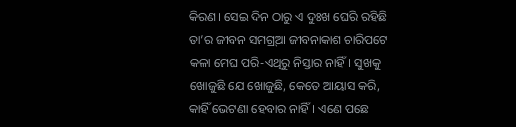କିରଣ। ସେଇ ଦିନ ଠାରୁ ଏ ଦୁଃଖ ଘେରି ରହିଛି ତା’ର ଜୀବନ ସମଗ୍ର୍ଆ ଜୀବନାକାଶ ଚାରିପଟେ କଳା ମେଘ ପରି-ଏଥିରୁ ନିସ୍ତାର ନାହିଁ। ସୁଖକୁ ଖୋଜୁଛି ଯେ ଖୋଜୁଛି, କେତେ ଆୟାସ କରି, କାହିଁ ଭେଟଣା ହେବାର ନାହିଁ। ଏଣେ ପଛେ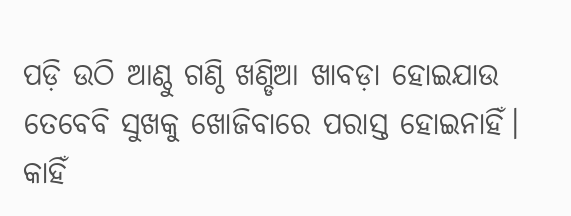ପଡ଼ି ଉଠି ଆଣ୍ଠୁ ଗଣ୍ଠି ଖଣ୍ଡିଆ ଖାବଡ଼ା ହୋଇଯାଉ ତେବେବି ସୁଖକୁ ଖୋଜିବାରେ ପରାସ୍ତ ହୋଇନାହିଁ। କାହିଁ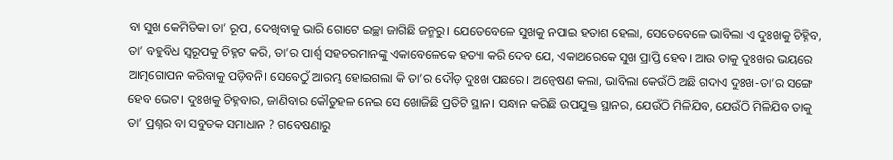ବା ସୁଖ କେମିତିକା ତା’ ରୂପ, ଦେଖିବାକୁ ଭାରି ଗୋଟେ ଇଚ୍ଛା ଜାଗିଛି ଜନ୍ମରୁ। ଯେତେବେଳେ ସୁଖକୁ ନପାଇ ହତାଶ ହେଲା, ସେତେବେଳେ ଭାବିଲା ଏ ଦୁଃଖକୁ ଚିହ୍ନିବ, ତା’ ବହୁବିଧ ସ୍ୱରୂପକୁ ଚିହ୍ନଟ କରି, ତା’ର ପାର୍ଶ୍ଵ ସହଚରମାନଙ୍କୁ ଏକାବେଳେକେ ହତ୍ୟା କରି ଦେବ ଯେ, ଏକାଥରେକେ ସୁଖ ପ୍ରାପ୍ତି ହେବ। ଆଉ ତାକୁ ଦୁଃଖର ଭୟରେ ଆତ୍ମଗୋପନ କରିବାକୁ ପଡ଼ିବନି। ସେବେଠୁଁ ଆରମ୍ଭ ହୋଇଗଲା କି ତା’ର ଦୌଡ଼ ଦୁଃଖ ପଛରେ। ଅନ୍ବେଷଣ କଲା, ଭାବିଲା କେଉଁଠି ଅଛି ଗଦାଏ ଦୁଃଖ-ତା’ର ସଙ୍ଗେ ହେବ ଭେଟ। ଦୁଃଖକୁ ଚିହ୍ନବାର, ଜାଣିବାର କୌତୁହଳ ନେଇ ସେ ଖୋଜିଛି ପ୍ରତିଟି ସ୍ଥାନ। ସନ୍ଧାନ କରିଛି ଉପଯୁକ୍ତ ସ୍ଥାନର, ଯେଉଁଠି ମିଳିଯିବ, ଯେଉଁଠି ମିଳିଯିବ ତାକୁ ତା’ ପ୍ରଶ୍ନର ବା ସବୁତକ ସମାଧାନ ? ଗବେଷଣାରୁ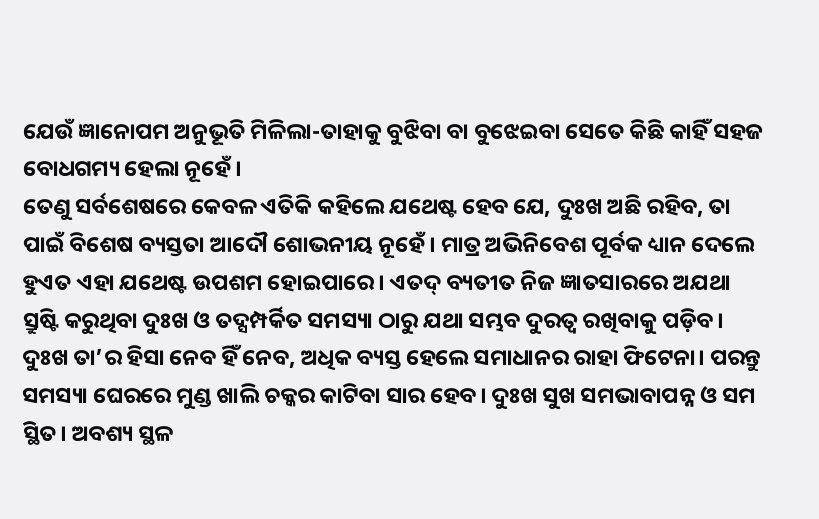ଯେଉଁ ଜ୍ଞାନୋପମ ଅନୁଭୂତି ମିଳିଲା-ତାହାକୁ ବୁଝିବା ବା ବୁଝେଇବା ସେତେ କିଛି କାହିଁ ସହଜ ବୋଧଗମ୍ୟ ହେଲା ନୂହେଁ।
ତେଣୁ ସର୍ବଶେଷରେ କେବଳ ଏତିକି କହିଲେ ଯଥେଷ୍ଟ ହେବ ଯେ, ଦୁଃଖ ଅଛି ରହିବ, ତା ପାଇଁ ବିଶେଷ ବ୍ୟସ୍ତତା ଆଦୌ ଶୋଭନୀୟ ନୂହେଁ। ମାତ୍ର ଅଭିନିବେଶ ପୂର୍ବକ ଧ୍ୟାନ ଦେଲେ ହୁଏତ ଏହା ଯଥେଷ୍ଟ ଉପଶମ ହୋଇପାରେ। ଏତଦ୍ ବ୍ୟତୀତ ନିଜ ଜ୍ଞାତସାରରେ ଅଯଥା ସ୍ରୁଷ୍ଟି କରୁଥିବା ଦୁଃଖ ଓ ତଦ୍ସମ୍ପର୍କିତ ସମସ୍ୟା ଠାରୁ ଯଥା ସମ୍ଭବ ଦୁରତ୍ଵ ରଖିବାକୁ ପଡ଼ିବ। ଦୁଃଖ ତା’ର ହିସା ନେବ ହିଁ ନେବ, ଅଧିକ ବ୍ୟସ୍ତ ହେଲେ ସମାଧାନର ରାହା ଫିଟେନା। ପରନ୍ତୁ ସମସ୍ୟା ଘେରରେ ମୁଣ୍ଡ ଖାଲି ଚକ୍କର କାଟିବା ସାର ହେବ। ଦୁଃଖ ସୁଖ ସମଭାବାପନ୍ନ ଓ ସମ ସ୍ଥିତ। ଅବଶ୍ୟ ସ୍ଥଳ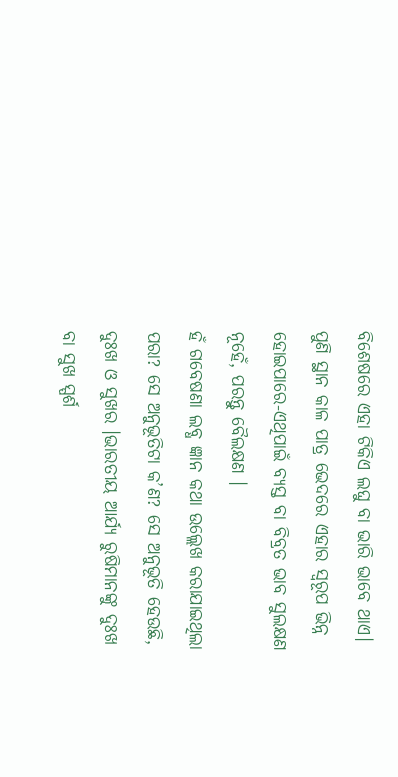ବିଶେଷରେ ଏହା ଟିକିଏ ଲଘୁ ବା ଭାରି ଭାବେ ଥାଏ। ପୁଣି ସ୍ଥାନ କାଳ ପାତ୍ର ଭେଦରେ ଏହାର ସ୍ଵରୂପ ଭିନ୍ନ ହୋଇପାରେ-ଏଥିପାଇଁ ବ୍ୟସ୍ତ ବା ବିବ୍ରତ ଭାବ ସୁଲକ୍ଷଣ ନୂହେଁ, ପରନ୍ତୁ ବୈଲକ୍ଷଣ ।
ହଁ ଗବେଷଣା ଲବ୍ଧ ଜ୍ଞାନ କଥା ଉଲ୍ଲେଖ କରାଯାଇଥିଲା ପରା? ସେ ଅନୁଭୂତିଟା କ’ଣ? ସେ ଅନୁଭୂତି ହେଉଛି, ଦୁଃଖ ଓ ସୁଖର ।ଭାରତୀୟ ଆର୍ଯ୍ୟ ରୁଷିମାନଙ୍କୁ ଦୁଃଖ ବା ସୁଖ ସ୍ପର୍ଶ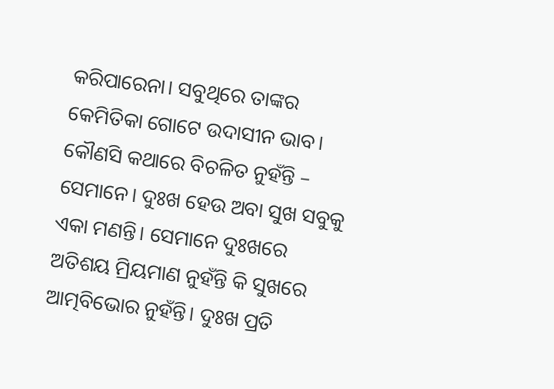କରିପାରେନା। ସବୁଥିରେ ତାଙ୍କର କେମିତିକା ଗୋଟେ ଉଦାସୀନ ଭାବ। କୌଣସି କଥାରେ ବିଚଳିତ ନୁହଁନ୍ତି – ସେମାନେ। ଦୁଃଖ ହେଉ ଅବା ସୁଖ ସବୁକୁ ଏକା ମଣନ୍ତି। ସେମାନେ ଦୁଃଖରେ ଅତିଶୟ ମ୍ରିୟମାଣ ନୁହଁନ୍ତି କି ସୁଖରେ ଆତ୍ମବିଭୋର ନୁହଁନ୍ତି। ଦୁଃଖ ପ୍ରତି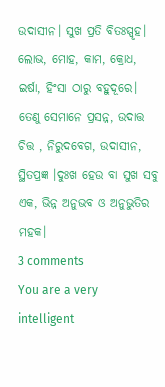ଉଦାସୀନ। ସୁଖ ପ୍ରତି ବିତଃସ୍ପୃହ। ଲୋଭ, ମୋହ, କାମ, କ୍ରୋଧ, ଇର୍ଷା, ହିଂସା ଠାରୁ ବହୁଦୂରେ। ତେଣୁ ସେମାନେ ପ୍ରସନ୍ନ, ଉଦାତ୍ତ ଚିତ୍ତ , ନିରୁଦବେଗ, ଉଦାସୀନ, ସ୍ଥିତପ୍ରଜ୍ଞ ।ଦୁଃଖ ହେଉ ବା ସୁଖ ସବୁ ଏକ, ଭିନ୍ନ ଅନୁଭବ ଓ ଅନୁଭୁତିର ମହକ।
3 comments
You are a very intelligent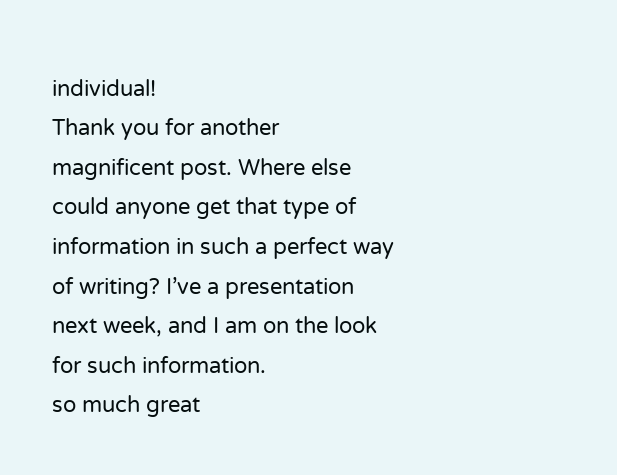individual!
Thank you for another magnificent post. Where else could anyone get that type of information in such a perfect way of writing? I’ve a presentation next week, and I am on the look for such information.
so much great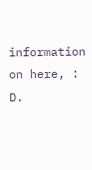information on here, : D.